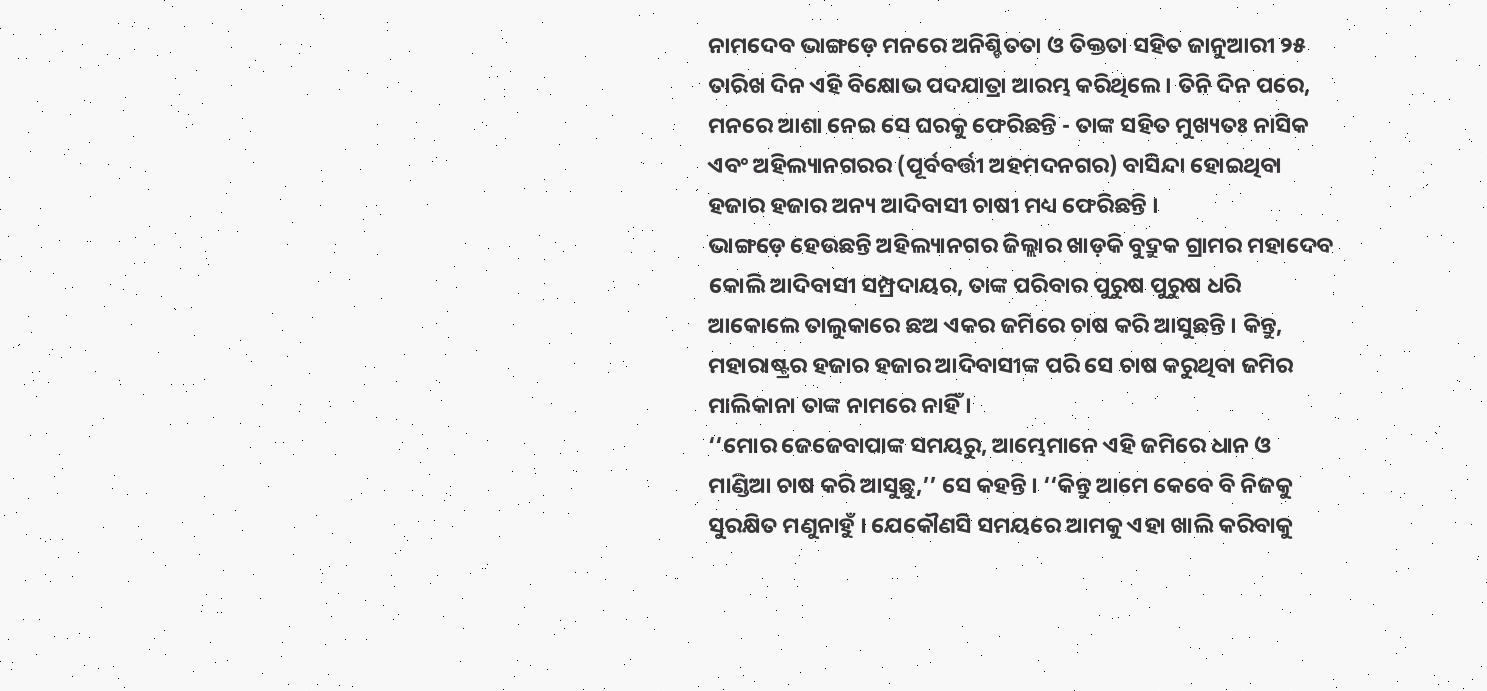ନାମଦେବ ଭାଙ୍ଗଡ଼େ ମନରେ ଅନିଶ୍ଚିତତା ଓ ତିକ୍ତତା ସହିତ ଜାନୁଆରୀ ୨୫ ତାରିଖ ଦିନ ଏହି ବିକ୍ଷୋଭ ପଦଯାତ୍ରା ଆରମ୍ଭ କରିଥିଲେ । ତିନି ଦିନ ପରେ, ମନରେ ଆଶା ନେଇ ସେ ଘରକୁ ଫେରିଛନ୍ତି - ତାଙ୍କ ସହିତ ମୁଖ୍ୟତଃ ନାସିକ ଏବଂ ଅହିଲ୍ୟାନଗରର (ପୂର୍ବବର୍ତ୍ତୀ ଅହମଦନଗର) ବାସିନ୍ଦା ହୋଇଥିବା ହଜାର ହଜାର ଅନ୍ୟ ଆଦିବାସୀ ଚାଷୀ ମଧ୍ୟ ଫେରିଛନ୍ତି ।
ଭାଙ୍ଗଡ଼େ ହେଉଛନ୍ତି ଅହିଲ୍ୟାନଗର ଜିଲ୍ଲାର ଖାଡ଼କି ବୁଦ୍ରୁକ ଗ୍ରାମର ମହାଦେବ କୋଲି ଆଦିବାସୀ ସମ୍ପ୍ରଦାୟର, ତାଙ୍କ ପରିବାର ପୁରୁଷ ପୁରୁଷ ଧରି ଆକୋଲେ ତାଲୁକାରେ ଛଅ ଏକର ଜମିରେ ଚାଷ କରି ଆସୁଛନ୍ତି । କିନ୍ତୁ, ମହାରାଷ୍ଟ୍ରର ହଜାର ହଜାର ଆଦିବାସୀଙ୍କ ପରି ସେ ଚାଷ କରୁଥିବା ଜମିର ମାଲିକାନା ତାଙ୍କ ନାମରେ ନାହିଁ ।
‘‘ମୋର ଜେଜେବାପାଙ୍କ ସମୟରୁ, ଆମ୍ଭେମାନେ ଏହି ଜମିରେ ଧାନ ଓ ମାଣ୍ଡିଆ ଚାଷ କରି ଆସୁଛୁ,’’ ସେ କହନ୍ତି । ‘‘କିନ୍ତୁ ଆମେ କେବେ ବି ନିଜକୁ ସୁରକ୍ଷିତ ମଣୁନାହୁଁ । ଯେକୌଣସି ସମୟରେ ଆମକୁ ଏହା ଖାଲି କରିବାକୁ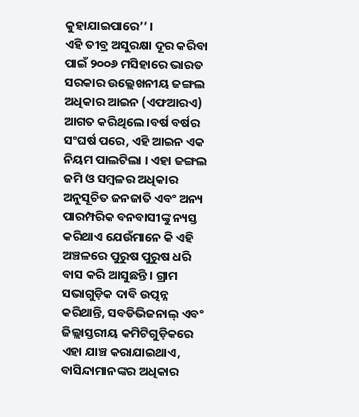କୁହାଯାଇପାରେ’’ ।
ଏହି ତୀବ୍ର ଅସୁରକ୍ଷା ଦୂର କରିବା ପାଇଁ ୨୦୦୬ ମସିହାରେ ଭାରତ ସରକାର ଉଲ୍ଲେଖନୀୟ ଜଙ୍ଗଲ ଅଧିକାର ଆଇନ (ଏଫଆରଏ) ଆଗତ କରିଥିଲେ ।ବର୍ଷ ବର୍ଷର ସଂଘର୍ଷ ପରେ, ଏହି ଆଇନ ଏକ ନିୟମ ପାଲଟିଲା । ଏହା ଜଙ୍ଗଲ ଜମି ଓ ସମ୍ବଳର ଅଧିକାର ଅନୁସୂଚିତ ଜନଜାତି ଏବଂ ଅନ୍ୟ ପାରମ୍ପରିକ ବନବାସୀଙ୍କୁ ନ୍ୟସ୍ତ କରିଥାଏ ଯେଉଁମାନେ କି ଏହି ଅଞ୍ଚଳରେ ପୁରୁଷ ପୁରୁଷ ଧରି ବାସ କରି ଆସୁଛନ୍ତି । ଗ୍ରାମ ସଭାଗୁଡ଼ିକ ଦାବି ଉତ୍ପନ୍ନ କରିଥାନ୍ତି, ସବଡିଭିଜନାଲ୍ ଏବଂ ଜିଲ୍ଲାସ୍ତରୀୟ କମିଟିଗୁଡ଼ିକରେ ଏହା ଯାଞ୍ଚ କରାଯାଇଥାଏ, ବାସିନ୍ଦାମାନଙ୍କର ଅଧିକାର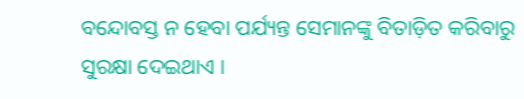ବନ୍ଦୋବସ୍ତ ନ ହେବା ପର୍ଯ୍ୟନ୍ତ ସେମାନଙ୍କୁ ବିତାଡ଼ିତ କରିବାରୁ ସୁରକ୍ଷା ଦେଇଥାଏ ।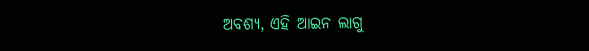ଅବଶ୍ୟ, ଏହି ଆଇନ ଲାଗୁ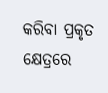କରିବା ପ୍ରକୃତ କ୍ଷେତ୍ରରେ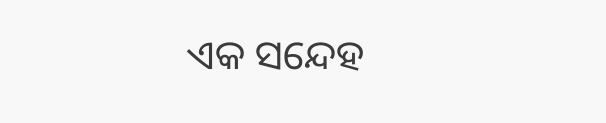ଏକ ସନ୍ଦେହ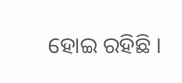ହୋଇ ରହିଛି ।